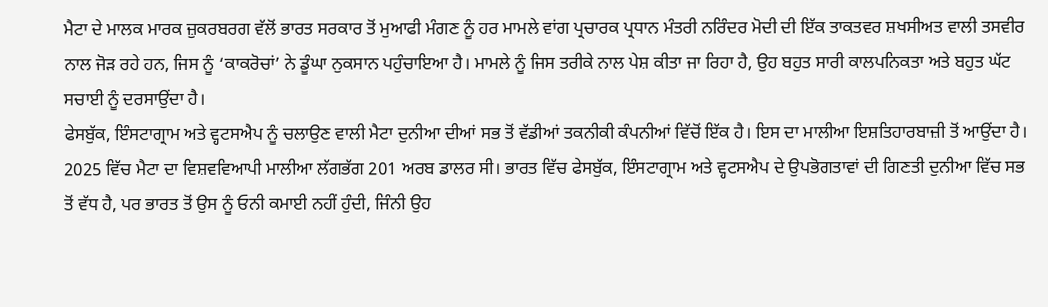ਮੈਟਾ ਦੇ ਮਾਲਕ ਮਾਰਕ ਜ਼ੁਕਰਬਰਗ ਵੱਲੋਂ ਭਾਰਤ ਸਰਕਾਰ ਤੋਂ ਮੁਆਫੀ ਮੰਗਣ ਨੂੰ ਹਰ ਮਾਮਲੇ ਵਾਂਗ ਪ੍ਰਚਾਰਕ ਪ੍ਰਧਾਨ ਮੰਤਰੀ ਨਰਿੰਦਰ ਮੋਦੀ ਦੀ ਇੱਕ ਤਾਕਤਵਰ ਸ਼ਖਸੀਅਤ ਵਾਲੀ ਤਸਵੀਰ ਨਾਲ ਜੋੜ ਰਹੇ ਹਨ, ਜਿਸ ਨੂੰ ‘ਕਾਕਰੋਚਾਂ’ ਨੇ ਡੂੰਘਾ ਨੁਕਸਾਨ ਪਹੁੰਚਾਇਆ ਹੈ। ਮਾਮਲੇ ਨੂੰ ਜਿਸ ਤਰੀਕੇ ਨਾਲ ਪੇਸ਼ ਕੀਤਾ ਜਾ ਰਿਹਾ ਹੈ, ਉਹ ਬਹੁਤ ਸਾਰੀ ਕਾਲਪਨਿਕਤਾ ਅਤੇ ਬਹੁਤ ਘੱਟ ਸਚਾਈ ਨੂੰ ਦਰਸਾਉਂਦਾ ਹੈ।
ਫੇਸਬੁੱਕ, ਇੰਸਟਾਗ੍ਰਾਮ ਅਤੇ ਵ੍ਹਟਸਐਪ ਨੂੰ ਚਲਾਉਣ ਵਾਲੀ ਮੈਟਾ ਦੁਨੀਆ ਦੀਆਂ ਸਭ ਤੋਂ ਵੱਡੀਆਂ ਤਕਨੀਕੀ ਕੰਪਨੀਆਂ ਵਿੱਚੋਂ ਇੱਕ ਹੈ। ਇਸ ਦਾ ਮਾਲੀਆ ਇਸ਼ਤਿਹਾਰਬਾਜ਼ੀ ਤੋਂ ਆਉਂਦਾ ਹੈ। 2025 ਵਿੱਚ ਮੈਟਾ ਦਾ ਵਿਸ਼ਵਵਿਆਪੀ ਮਾਲੀਆ ਲੱਗਭੱਗ 201 ਅਰਬ ਡਾਲਰ ਸੀ। ਭਾਰਤ ਵਿੱਚ ਫੇਸਬੁੱਕ, ਇੰਸਟਾਗ੍ਰਾਮ ਅਤੇ ਵ੍ਹਟਸਐਪ ਦੇ ਉਪਭੋਗਤਾਵਾਂ ਦੀ ਗਿਣਤੀ ਦੁਨੀਆ ਵਿੱਚ ਸਭ ਤੋਂ ਵੱਧ ਹੈ, ਪਰ ਭਾਰਤ ਤੋਂ ਉਸ ਨੂੰ ਓਨੀ ਕਮਾਈ ਨਹੀਂ ਹੁੰਦੀ, ਜਿੰਨੀ ਉਹ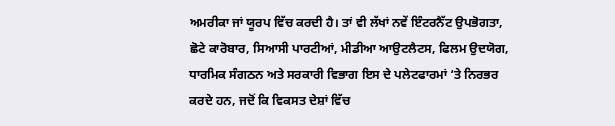ਅਮਰੀਕਾ ਜਾਂ ਯੂਰਪ ਵਿੱਚ ਕਰਦੀ ਹੈ। ਤਾਂ ਵੀ ਲੱਖਾਂ ਨਵੇਂ ਇੰਟਰਨੈੱਟ ਉਪਭੋਗਤਾ, ਛੋਟੇ ਕਾਰੋਬਾਰ, ਸਿਆਸੀ ਪਾਰਟੀਆਂ, ਮੀਡੀਆ ਆਉਟਲੈਟਸ, ਫਿਲਮ ਉਦਯੋਗ, ਧਾਰਮਿਕ ਸੰਗਠਨ ਅਤੇ ਸਰਕਾਰੀ ਵਿਭਾਗ ਇਸ ਦੇ ਪਲੇਟਫਾਰਮਾਂ ‘ਤੇ ਨਿਰਭਰ ਕਰਦੇ ਹਨ, ਜਦੋਂ ਕਿ ਵਿਕਸਤ ਦੇਸ਼ਾਂ ਵਿੱਚ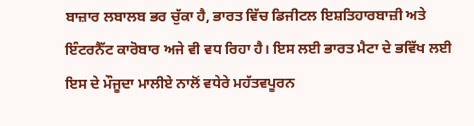ਬਾਜ਼ਾਰ ਲਬਾਲਬ ਭਰ ਚੁੱਕਾ ਹੈ, ਭਾਰਤ ਵਿੱਚ ਡਿਜੀਟਲ ਇਸ਼ਤਿਹਾਰਬਾਜ਼ੀ ਅਤੇ ਇੰਟਰਨੈੱਟ ਕਾਰੋਬਾਰ ਅਜੇ ਵੀ ਵਧ ਰਿਹਾ ਹੈ। ਇਸ ਲਈ ਭਾਰਤ ਮੈਟਾ ਦੇ ਭਵਿੱਖ ਲਈ ਇਸ ਦੇ ਮੌਜੂਦਾ ਮਾਲੀਏ ਨਾਲੋਂ ਵਧੇਰੇ ਮਹੱਤਵਪੂਰਨ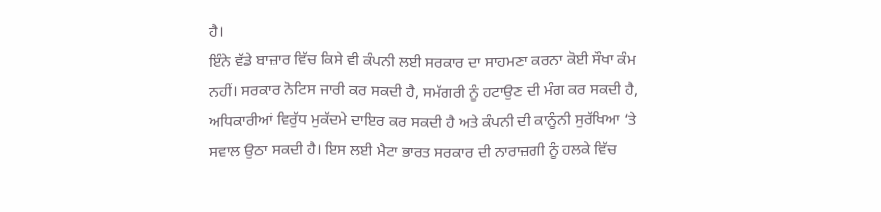ਹੈ।
ਇੰਨੇ ਵੱਡੇ ਬਾਜ਼ਾਰ ਵਿੱਚ ਕਿਸੇ ਵੀ ਕੰਪਨੀ ਲਈ ਸਰਕਾਰ ਦਾ ਸਾਹਮਣਾ ਕਰਨਾ ਕੋਈ ਸੌਖਾ ਕੰਮ ਨਹੀਂ। ਸਰਕਾਰ ਨੋਟਿਸ ਜਾਰੀ ਕਰ ਸਕਦੀ ਹੈ, ਸਮੱਗਰੀ ਨੂੰ ਹਟਾਉਣ ਦੀ ਮੰਗ ਕਰ ਸਕਦੀ ਹੈ, ਅਧਿਕਾਰੀਆਂ ਵਿਰੁੱਧ ਮੁਕੱਦਮੇ ਦਾਇਰ ਕਰ ਸਕਦੀ ਹੈ ਅਤੇ ਕੰਪਨੀ ਦੀ ਕਾਨੂੰਨੀ ਸੁਰੱਖਿਆ ‘ਤੇ ਸਵਾਲ ਉਠਾ ਸਕਦੀ ਹੈ। ਇਸ ਲਈ ਮੈਟਾ ਭਾਰਤ ਸਰਕਾਰ ਦੀ ਨਾਰਾਜ਼ਗੀ ਨੂੰ ਹਲਕੇ ਵਿੱਚ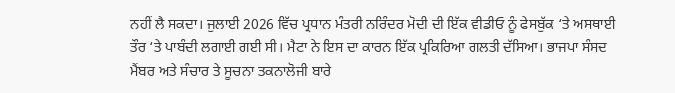ਨਹੀਂ ਲੈ ਸਕਦਾ। ਜੁਲਾਈ 2026 ਵਿੱਚ ਪ੍ਰਧਾਨ ਮੰਤਰੀ ਨਰਿੰਦਰ ਮੋਦੀ ਦੀ ਇੱਕ ਵੀਡੀਓ ਨੂੰ ਫੇਸਬੁੱਕ ‘ਤੇ ਅਸਥਾਈ ਤੌਰ ‘ਤੇ ਪਾਬੰਦੀ ਲਗਾਈ ਗਈ ਸੀ। ਮੈਟਾ ਨੇ ਇਸ ਦਾ ਕਾਰਨ ਇੱਕ ਪ੍ਰਕਿਰਿਆ ਗਲਤੀ ਦੱਸਿਆ। ਭਾਜਪਾ ਸੰਸਦ ਮੈਂਬਰ ਅਤੇ ਸੰਚਾਰ ਤੇ ਸੂਚਨਾ ਤਕਨਾਲੋਜੀ ਬਾਰੇ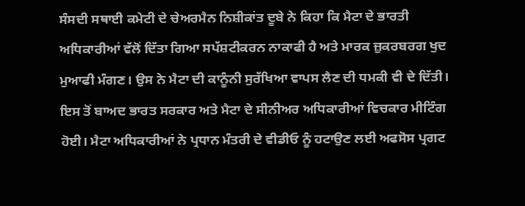ਸੰਸਦੀ ਸਥਾਈ ਕਮੇਟੀ ਦੇ ਚੇਅਰਮੈਨ ਨਿਸ਼ੀਕਾਂਤ ਦੂਬੇ ਨੇ ਕਿਹਾ ਕਿ ਮੈਟਾ ਦੇ ਭਾਰਤੀ ਅਧਿਕਾਰੀਆਂ ਵੱਲੋਂ ਦਿੱਤਾ ਗਿਆ ਸਪੱਸ਼ਟੀਕਰਨ ਨਾਕਾਫੀ ਹੈ ਅਤੇ ਮਾਰਕ ਜ਼ੁਕਰਬਰਗ ਖੁਦ ਮੁਆਫੀ ਮੰਗਣ। ਉਸ ਨੇ ਮੈਟਾ ਦੀ ਕਾਨੂੰਨੀ ਸੁਰੱਖਿਆ ਵਾਪਸ ਲੈਣ ਦੀ ਧਮਕੀ ਵੀ ਦੇ ਦਿੱਤੀ। ਇਸ ਤੋਂ ਬਾਅਦ ਭਾਰਤ ਸਰਕਾਰ ਅਤੇ ਮੈਟਾ ਦੇ ਸੀਨੀਅਰ ਅਧਿਕਾਰੀਆਂ ਵਿਚਕਾਰ ਮੀਟਿੰਗ ਹੋਈ। ਮੈਟਾ ਅਧਿਕਾਰੀਆਂ ਨੇ ਪ੍ਰਧਾਨ ਮੰਤਰੀ ਦੇ ਵੀਡੀਓ ਨੂੰ ਹਟਾਉਣ ਲਈ ਅਫਸੋਸ ਪ੍ਰਗਟ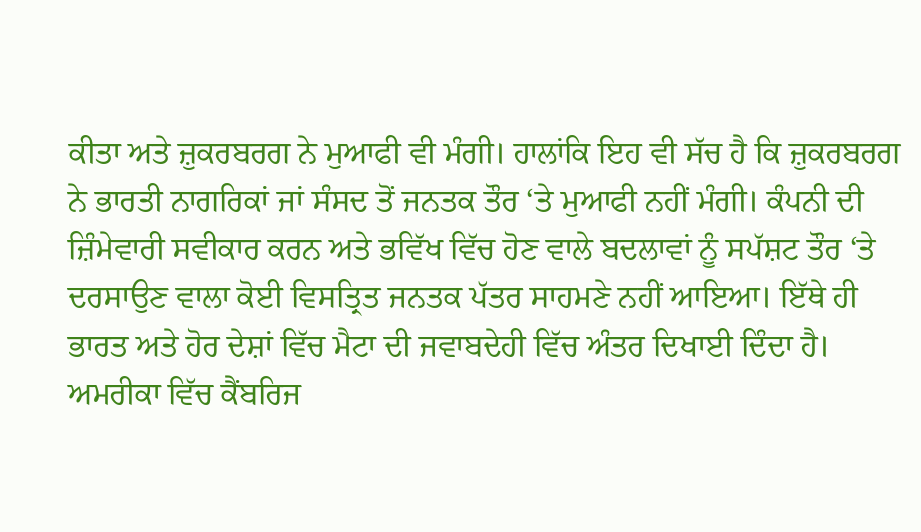ਕੀਤਾ ਅਤੇ ਜ਼ੁਕਰਬਰਗ ਨੇ ਮੁਆਫੀ ਵੀ ਮੰਗੀ। ਹਾਲਾਂਕਿ ਇਹ ਵੀ ਸੱਚ ਹੈ ਕਿ ਜ਼ੁਕਰਬਰਗ ਨੇ ਭਾਰਤੀ ਨਾਗਰਿਕਾਂ ਜਾਂ ਸੰਸਦ ਤੋਂ ਜਨਤਕ ਤੌਰ ‘ਤੇ ਮੁਆਫੀ ਨਹੀਂ ਮੰਗੀ। ਕੰਪਨੀ ਦੀ ਜ਼ਿੰਮੇਵਾਰੀ ਸਵੀਕਾਰ ਕਰਨ ਅਤੇ ਭਵਿੱਖ ਵਿੱਚ ਹੋਣ ਵਾਲੇ ਬਦਲਾਵਾਂ ਨੂੰ ਸਪੱਸ਼ਟ ਤੌਰ ‘ਤੇ ਦਰਸਾਉਣ ਵਾਲਾ ਕੋਈ ਵਿਸਤ੍ਰਿਤ ਜਨਤਕ ਪੱਤਰ ਸਾਹਮਣੇ ਨਹੀਂ ਆਇਆ। ਇੱਥੇ ਹੀ ਭਾਰਤ ਅਤੇ ਹੋਰ ਦੇਸ਼ਾਂ ਵਿੱਚ ਮੈਟਾ ਦੀ ਜਵਾਬਦੇਹੀ ਵਿੱਚ ਅੰਤਰ ਦਿਖਾਈ ਦਿੰਦਾ ਹੈ। ਅਮਰੀਕਾ ਵਿੱਚ ਕੈਂਬਰਿਜ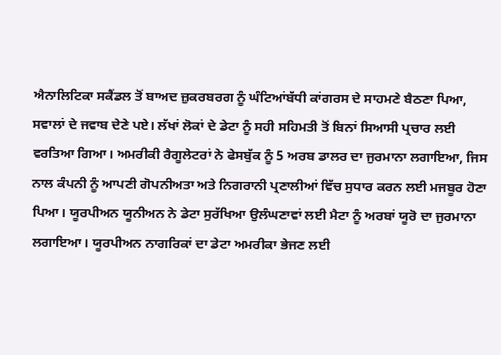ਐਨਾਲਿਟਿਕਾ ਸਕੈਂਡਲ ਤੋਂ ਬਾਅਦ ਜ਼ੁਕਰਬਰਗ ਨੂੰ ਘੰਟਿਆਂਬੱਧੀ ਕਾਂਗਰਸ ਦੇ ਸਾਹਮਣੇ ਬੈਠਣਾ ਪਿਆ, ਸਵਾਲਾਂ ਦੇ ਜਵਾਬ ਦੇਣੇ ਪਏ। ਲੱਖਾਂ ਲੋਕਾਂ ਦੇ ਡੇਟਾ ਨੂੰ ਸਹੀ ਸਹਿਮਤੀ ਤੋਂ ਬਿਨਾਂ ਸਿਆਸੀ ਪ੍ਰਚਾਰ ਲਈ ਵਰਤਿਆ ਗਿਆ। ਅਮਰੀਕੀ ਰੈਗੂਲੇਟਰਾਂ ਨੇ ਫੇਸਬੁੱਕ ਨੂੰ 5 ਅਰਬ ਡਾਲਰ ਦਾ ਜੁਰਮਾਨਾ ਲਗਾਇਆ, ਜਿਸ ਨਾਲ ਕੰਪਨੀ ਨੂੰ ਆਪਣੀ ਗੋਪਨੀਅਤਾ ਅਤੇ ਨਿਗਰਾਨੀ ਪ੍ਰਣਾਲੀਆਂ ਵਿੱਚ ਸੁਧਾਰ ਕਰਨ ਲਈ ਮਜਬੂਰ ਹੋਣਾ ਪਿਆ। ਯੂਰਪੀਅਨ ਯੂਨੀਅਨ ਨੇ ਡੇਟਾ ਸੁਰੱਖਿਆ ਉਲੰਘਣਾਵਾਂ ਲਈ ਮੈਟਾ ਨੂੰ ਅਰਬਾਂ ਯੂਰੋ ਦਾ ਜੁਰਮਾਨਾ ਲਗਾਇਆ। ਯੂਰਪੀਅਨ ਨਾਗਰਿਕਾਂ ਦਾ ਡੇਟਾ ਅਮਰੀਕਾ ਭੇਜਣ ਲਈ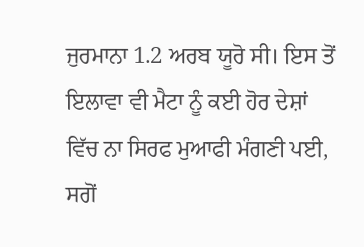ਜੁਰਮਾਨਾ 1.2 ਅਰਬ ਯੂਰੋ ਸੀ। ਇਸ ਤੋਂ ਇਲਾਵਾ ਵੀ ਮੈਟਾ ਨੂੰ ਕਈ ਹੋਰ ਦੇਸ਼ਾਂ ਵਿੱਚ ਨਾ ਸਿਰਫ ਮੁਆਫੀ ਮੰਗਣੀ ਪਈ, ਸਗੋਂ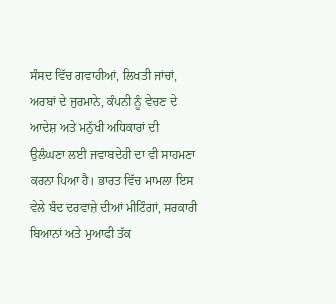ਸੰਸਦ ਵਿੱਚ ਗਵਾਹੀਆਂ, ਲਿਖਤੀ ਜਾਂਚਾਂ, ਅਰਬਾਂ ਦੇ ਜੁਰਮਾਨੇ, ਕੰਪਨੀ ਨੂੰ ਵੇਚਣ ਦੇ ਆਦੇਸ਼ ਅਤੇ ਮਨੁੱਖੀ ਅਧਿਕਾਰਾਂ ਦੀ ਉਲੰਘਣਾ ਲਈ ਜਵਾਬਦੇਹੀ ਦਾ ਵੀ ਸਾਹਮਣਾ ਕਰਨਾ ਪਿਆ ਹੈ। ਭਾਰਤ ਵਿੱਚ ਮਾਮਲਾ ਇਸ ਵੇਲੇ ਬੰਦ ਦਰਵਾਜ਼ੇ ਦੀਆਂ ਮੀਟਿੰਗਾਂ, ਸਰਕਾਰੀ ਬਿਆਨਾਂ ਅਤੇ ਮੁਆਫੀ ਤੱਕ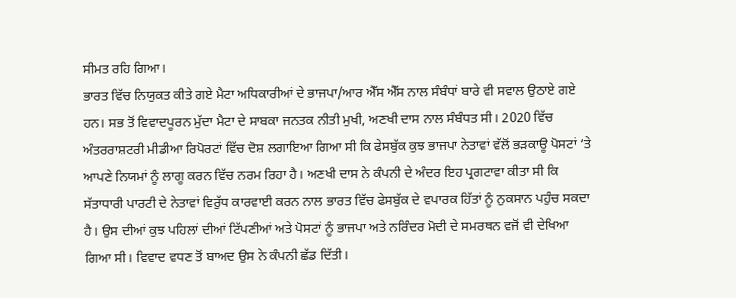ਸੀਮਤ ਰਹਿ ਗਿਆ।
ਭਾਰਤ ਵਿੱਚ ਨਿਯੁਕਤ ਕੀਤੇ ਗਏ ਮੈਟਾ ਅਧਿਕਾਰੀਆਂ ਦੇ ਭਾਜਪਾ/ਆਰ ਐੱਸ ਐੱਸ ਨਾਲ ਸੰਬੰਧਾਂ ਬਾਰੇ ਵੀ ਸਵਾਲ ਉਠਾਏ ਗਏ ਹਨ। ਸਭ ਤੋਂ ਵਿਵਾਦਪੂਰਨ ਮੁੱਦਾ ਮੈਟਾ ਦੇ ਸਾਬਕਾ ਜਨਤਕ ਨੀਤੀ ਮੁਖੀ, ਅਣਖੀ ਦਾਸ ਨਾਲ ਸੰਬੰਧਤ ਸੀ। 2020 ਵਿੱਚ ਅੰਤਰਰਾਸ਼ਟਰੀ ਮੀਡੀਆ ਰਿਪੋਰਟਾਂ ਵਿੱਚ ਦੋਸ਼ ਲਗਾਇਆ ਗਿਆ ਸੀ ਕਿ ਫੇਸਬੁੱਕ ਕੁਝ ਭਾਜਪਾ ਨੇਤਾਵਾਂ ਵੱਲੋਂ ਭੜਕਾਊ ਪੋਸਟਾਂ ‘ਤੇ ਆਪਣੇ ਨਿਯਮਾਂ ਨੂੰ ਲਾਗੂ ਕਰਨ ਵਿੱਚ ਨਰਮ ਰਿਹਾ ਹੈ। ਅਣਖੀ ਦਾਸ ਨੇ ਕੰਪਨੀ ਦੇ ਅੰਦਰ ਇਹ ਪ੍ਰਗਟਾਵਾ ਕੀਤਾ ਸੀ ਕਿ ਸੱਤਾਧਾਰੀ ਪਾਰਟੀ ਦੇ ਨੇਤਾਵਾਂ ਵਿਰੁੱਧ ਕਾਰਵਾਈ ਕਰਨ ਨਾਲ ਭਾਰਤ ਵਿੱਚ ਫੇਸਬੁੱਕ ਦੇ ਵਪਾਰਕ ਹਿੱਤਾਂ ਨੂੰ ਨੁਕਸਾਨ ਪਹੁੰਚ ਸਕਦਾ ਹੈ। ਉਸ ਦੀਆਂ ਕੁਝ ਪਹਿਲਾਂ ਦੀਆਂ ਟਿੱਪਣੀਆਂ ਅਤੇ ਪੋਸਟਾਂ ਨੂੰ ਭਾਜਪਾ ਅਤੇ ਨਰਿੰਦਰ ਮੋਦੀ ਦੇ ਸਮਰਥਨ ਵਜੋਂ ਵੀ ਦੇਖਿਆ ਗਿਆ ਸੀ। ਵਿਵਾਦ ਵਧਣ ਤੋਂ ਬਾਅਦ ਉਸ ਨੇ ਕੰਪਨੀ ਛੱਡ ਦਿੱਤੀ।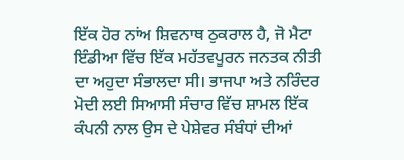ਇੱਕ ਹੋਰ ਨਾਂਅ ਸ਼ਿਵਨਾਥ ਠੁਕਰਾਲ ਹੈ, ਜੋ ਮੈਟਾ ਇੰਡੀਆ ਵਿੱਚ ਇੱਕ ਮਹੱਤਵਪੂਰਨ ਜਨਤਕ ਨੀਤੀ ਦਾ ਅਹੁਦਾ ਸੰਭਾਲਦਾ ਸੀ। ਭਾਜਪਾ ਅਤੇ ਨਰਿੰਦਰ ਮੋਦੀ ਲਈ ਸਿਆਸੀ ਸੰਚਾਰ ਵਿੱਚ ਸ਼ਾਮਲ ਇੱਕ ਕੰਪਨੀ ਨਾਲ ਉਸ ਦੇ ਪੇਸ਼ੇਵਰ ਸੰਬੰਧਾਂ ਦੀਆਂ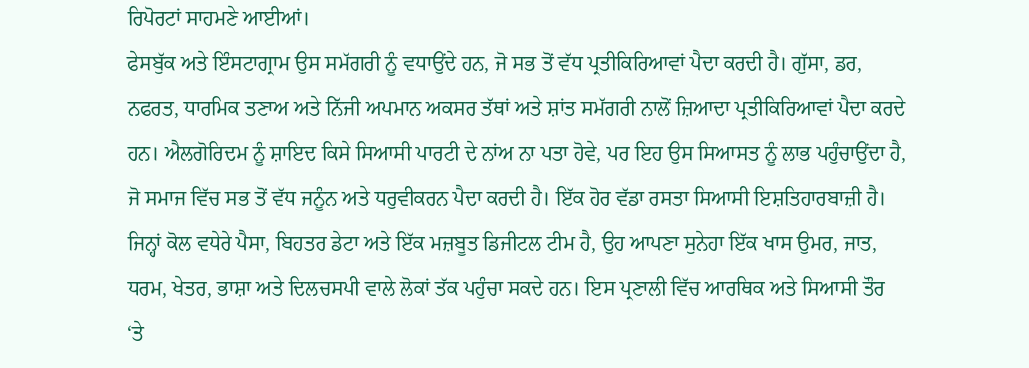ਰਿਪੋਰਟਾਂ ਸਾਹਮਣੇ ਆਈਆਂ।
ਫੇਸਬੁੱਕ ਅਤੇ ਇੰਸਟਾਗ੍ਰਾਮ ਉਸ ਸਮੱਗਰੀ ਨੂੰ ਵਧਾਉਂਦੇ ਹਨ, ਜੋ ਸਭ ਤੋਂ ਵੱਧ ਪ੍ਰਤੀਕਿਰਿਆਵਾਂ ਪੈਦਾ ਕਰਦੀ ਹੈ। ਗੁੱਸਾ, ਡਰ, ਨਫਰਤ, ਧਾਰਮਿਕ ਤਣਾਅ ਅਤੇ ਨਿੱਜੀ ਅਪਮਾਨ ਅਕਸਰ ਤੱਥਾਂ ਅਤੇ ਸ਼ਾਂਤ ਸਮੱਗਰੀ ਨਾਲੋਂ ਜ਼ਿਆਦਾ ਪ੍ਰਤੀਕਿਰਿਆਵਾਂ ਪੈਦਾ ਕਰਦੇ ਹਨ। ਐਲਗੋਰਿਦਮ ਨੂੰ ਸ਼ਾਇਦ ਕਿਸੇ ਸਿਆਸੀ ਪਾਰਟੀ ਦੇ ਨਾਂਅ ਨਾ ਪਤਾ ਹੋਵੇ, ਪਰ ਇਹ ਉਸ ਸਿਆਸਤ ਨੂੰ ਲਾਭ ਪਹੁੰਚਾਉਂਦਾ ਹੈ, ਜੋ ਸਮਾਜ ਵਿੱਚ ਸਭ ਤੋਂ ਵੱਧ ਜਨੂੰਨ ਅਤੇ ਧਰੁਵੀਕਰਨ ਪੈਦਾ ਕਰਦੀ ਹੈ। ਇੱਕ ਹੋਰ ਵੱਡਾ ਰਸਤਾ ਸਿਆਸੀ ਇਸ਼ਤਿਹਾਰਬਾਜ਼ੀ ਹੈ। ਜਿਨ੍ਹਾਂ ਕੋਲ ਵਧੇਰੇ ਪੈਸਾ, ਬਿਹਤਰ ਡੇਟਾ ਅਤੇ ਇੱਕ ਮਜ਼ਬੂਤ ਡਿਜੀਟਲ ਟੀਮ ਹੈ, ਉਹ ਆਪਣਾ ਸੁਨੇਹਾ ਇੱਕ ਖਾਸ ਉਮਰ, ਜਾਤ, ਧਰਮ, ਖੇਤਰ, ਭਾਸ਼ਾ ਅਤੇ ਦਿਲਚਸਪੀ ਵਾਲੇ ਲੋਕਾਂ ਤੱਕ ਪਹੁੰਚਾ ਸਕਦੇ ਹਨ। ਇਸ ਪ੍ਰਣਾਲੀ ਵਿੱਚ ਆਰਥਿਕ ਅਤੇ ਸਿਆਸੀ ਤੌਰ ‘ਤੇ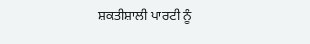ਸ਼ਕਤੀਸ਼ਾਲੀ ਪਾਰਟੀ ਨੂੰ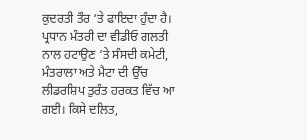ਕੁਦਰਤੀ ਤੌਰ ‘ਤੇ ਫਾਇਦਾ ਹੁੰਦਾ ਹੈ।
ਪ੍ਰਧਾਨ ਮੰਤਰੀ ਦਾ ਵੀਡੀਓ ਗਲਤੀ ਨਾਲ ਹਟਾਉਣ ‘ਤੇ ਸੰਸਦੀ ਕਮੇਟੀ, ਮੰਤਰਾਲਾ ਅਤੇ ਮੈਟਾ ਦੀ ਉੱਚ ਲੀਡਰਸ਼ਿਪ ਤੁਰੰਤ ਹਰਕਤ ਵਿੱਚ ਆ ਗਈ। ਕਿਸੇ ਦਲਿਤ,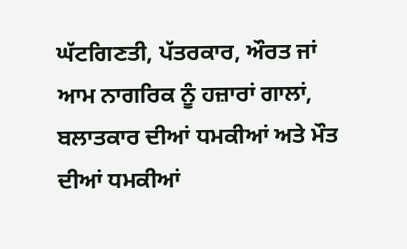ਘੱਟਗਿਣਤੀ, ਪੱਤਰਕਾਰ, ਔਰਤ ਜਾਂ ਆਮ ਨਾਗਰਿਕ ਨੂੰ ਹਜ਼ਾਰਾਂ ਗਾਲਾਂ, ਬਲਾਤਕਾਰ ਦੀਆਂ ਧਮਕੀਆਂ ਅਤੇ ਮੌਤ ਦੀਆਂ ਧਮਕੀਆਂ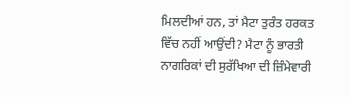ਮਿਲਦੀਆਂ ਹਨ, ਤਾਂ ਮੈਟਾ ਤੁਰੰਤ ਹਰਕਤ ਵਿੱਚ ਨਹੀਂ ਆਉਂਦੀ? ਮੈਟਾ ਨੂੰ ਭਾਰਤੀ ਨਾਗਰਿਕਾਂ ਦੀ ਸੁਰੱਖਿਆ ਦੀ ਜ਼ਿੰਮੇਵਾਰੀ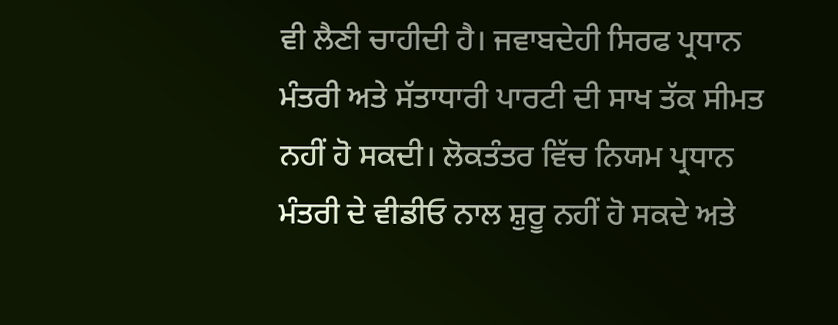ਵੀ ਲੈਣੀ ਚਾਹੀਦੀ ਹੈ। ਜਵਾਬਦੇਹੀ ਸਿਰਫ ਪ੍ਰਧਾਨ ਮੰਤਰੀ ਅਤੇ ਸੱਤਾਧਾਰੀ ਪਾਰਟੀ ਦੀ ਸਾਖ ਤੱਕ ਸੀਮਤ ਨਹੀਂ ਹੋ ਸਕਦੀ। ਲੋਕਤੰਤਰ ਵਿੱਚ ਨਿਯਮ ਪ੍ਰਧਾਨ ਮੰਤਰੀ ਦੇ ਵੀਡੀਓ ਨਾਲ ਸ਼ੁਰੂ ਨਹੀਂ ਹੋ ਸਕਦੇ ਅਤੇ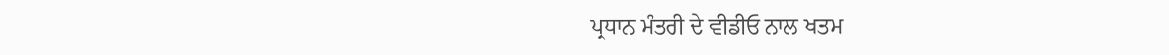ਪ੍ਰਧਾਨ ਮੰਤਰੀ ਦੇ ਵੀਡੀਓ ਨਾਲ ਖਤਮ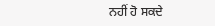ਨਹੀਂ ਹੋ ਸਕਦੇ